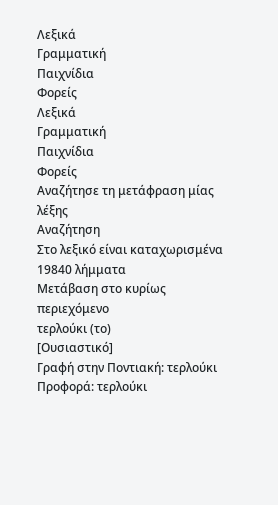Λεξικά
Γραμματική
Παιχνίδια
Φορείς
Λεξικά
Γραμματική
Παιχνίδια
Φορείς
Αναζήτησε τη μετάφραση μίας λέξης
Αναζήτηση
Στο λεξικό είναι καταχωρισμένα 19840 λήμματα
Μετάβαση στο κυρίως περιεχόμενο
τερλούκι (το)
[Ουσιαστικό]
Γραφή στην Ποντιακή: τερλούκι
Προφορά: τερλούκι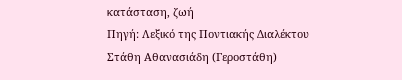κατάσταση, ζωή
Πηγή: Λεξικό της Ποντιακής Διαλέκτου Στάθη Αθανασιάδη (Γεροστάθη)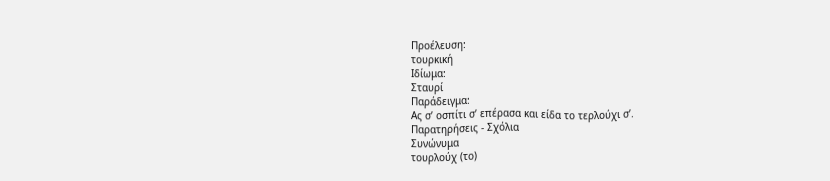Προέλευση:
τουρκική
Ιδίωμα:
Σταυρί
Παράδειγμα:
Ας σ’ οσπίτι σ’ επέρασα και είδα το τερλούχι σ’.
Παρατηρήσεις - Σχόλια
Συνώνυμα
τουρλούχ (το)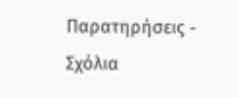Παρατηρήσεις - Σχόλια